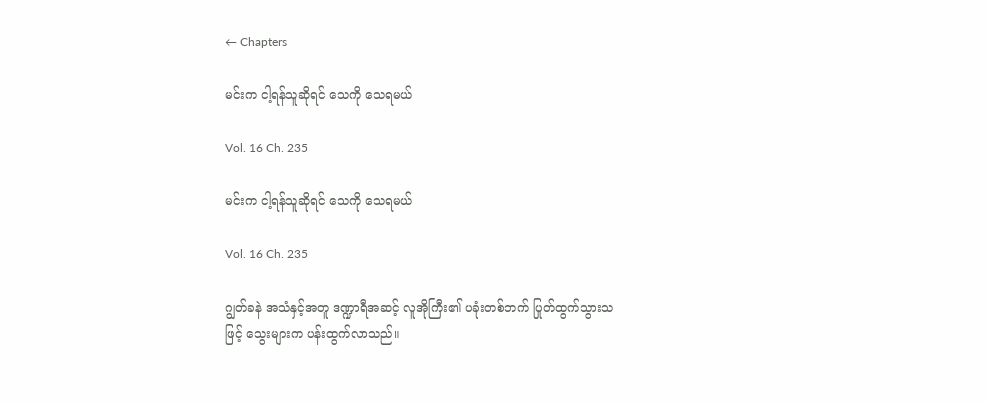← Chapters

မင်းက ငါ့ရန်သူဆိုရင် သေကို သေရမယ်

Vol. 16 Ch. 235

မင်းက ငါ့ရန်သူဆိုရင် သေကို သေရမယ်

Vol. 16 Ch. 235

ဂျွတ်ခနဲ အသံနှင့်အတူ ဒဏ္ဍာရီအဆင့် လူအိုကြီး၏ ပခုံးတစ်ဘက် ပြုတ်ထွက်သွားသဖြင့် သွေးများက ပန်းထွက်လာသည်။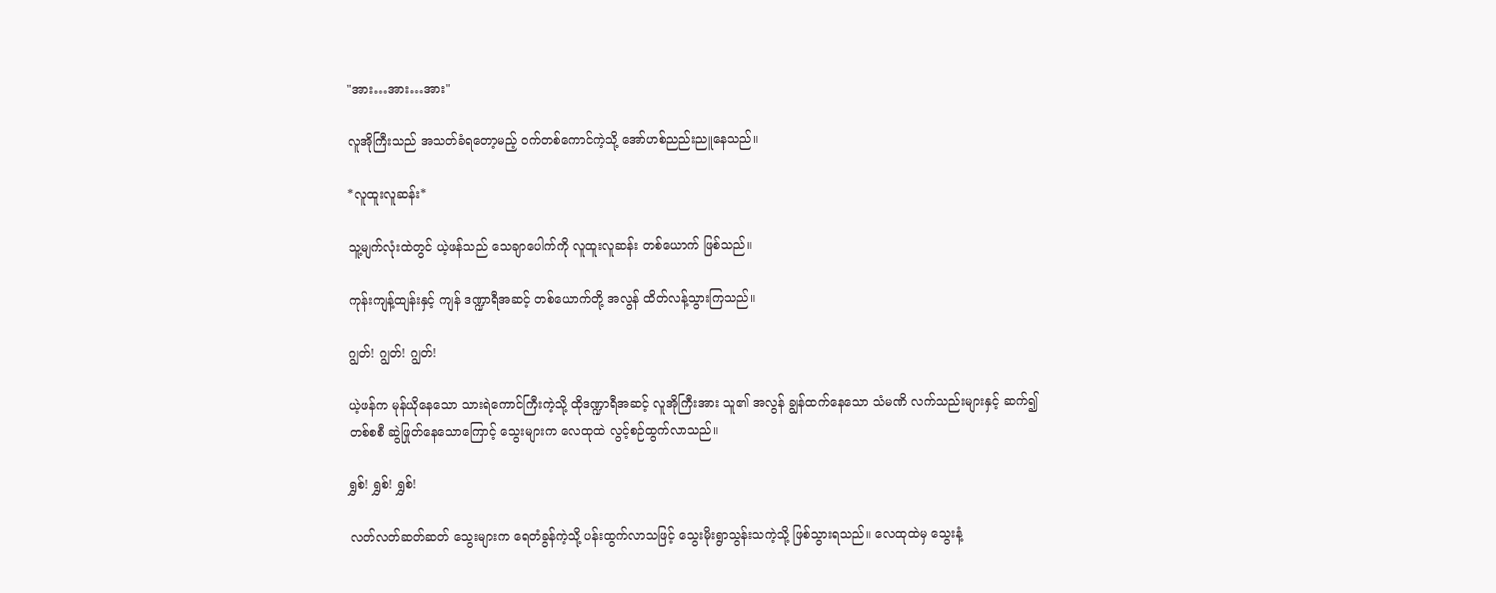"အား…အား…အား"

လူအိုကြီးသည် အသတ်ခံရတော့မည့် ဝက်တစ်ကောင်ကဲ့သို့‌ အော်ဟစ်ညည်းညူနေသည်။

*လူထူးလူဆန်း*

သူ့မျက်လုံးထဲတွင် ယဲ့ဖန်သည် သေချာပေါက်ကို လူထူးလူဆန်း တစ်ယောက် ဖြစ်သည်။

ကုန်းကျန့်ထျန်းနှင့် ကျန် ဒဏ္ဍာရီအဆင့် တစ်ယောက်တို့ အလွန် ထိတ်လန့်သွားကြသည်။

ဂျွတ်! ဂျွတ်! ဂျွတ်!

ယဲ့ဖန်က မုန်ယိုနေသော သားရဲကောင်ကြီးကဲ့သို့ ထိုဒဏ္ဍာရီအဆင့် လူအိုကြီးအား သူ၏ အလွန် ချွန်ထက်နေသော သံမဏိ လက်သည်းများနှင့် ဆက်၍ တစ်စစီ ဆွဲဖြုတ်နေသောကြောင့် သွေးများက လေထုထဲ လွင့်စဉ်ထွက်လာသည်။

ရွှစ်! ရွှစ်! ရွှစ်!

လတ်လတ်ဆတ်ဆတ် သွေးများက ရေတံခွန်ကဲ့သို့ ပန်းထွက်လာသဖြင့် သွေးမိုးရွာသွန်းသကဲ့သို့ ဖြစ်သွားရသည်။ လေထုထဲမှ သွေးနံ့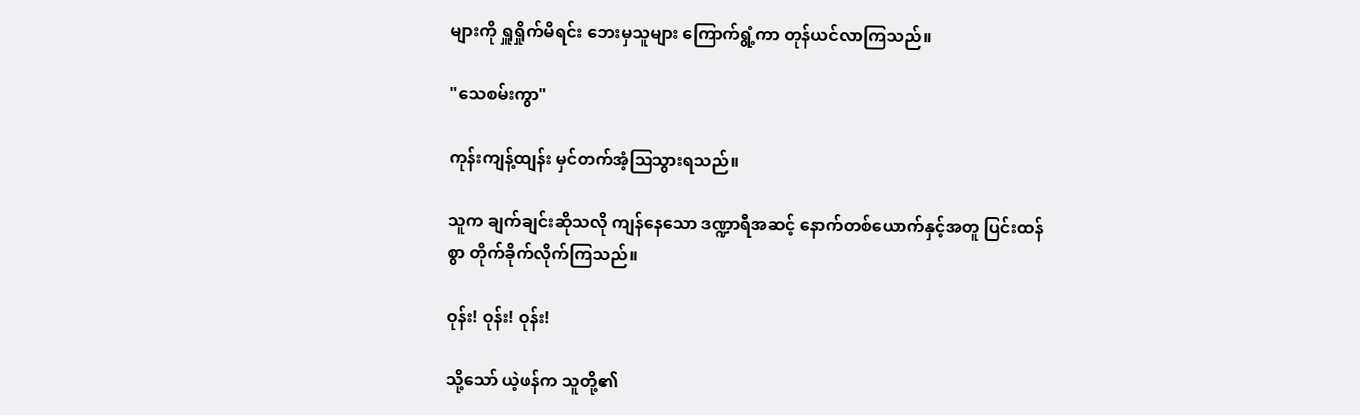များကို ရှူရှိုက်မိရင်း ဘေးမှသူများ ကြောက်ရွံ့ကာ တုန်ယင်လာကြသည်။

"သေစမ်းကွာ"

ကုန်းကျန့်ထျန်း မှင်တက်အံ့ဩသွားရသည်။

သူက ချက်ချင်းဆိုသလို ကျန်နေသော ဒဏ္ဍာရီအဆင့် နောက်တစ်ယောက်နှင့်အတူ ပြင်းထန်စွာ တိုက်ခိုက်လိုက်ကြသည်။

ဝုန်း! ဝုန်း! ဝုန်း!

သို့သော် ယဲ့ဖန်က သူတို့၏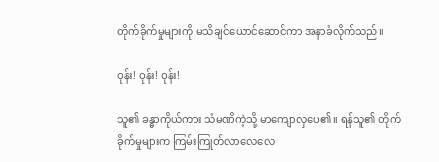တိုက်ခိုက်မှုများကို မသိချင်ယောင်ဆောင်ကာ အနာခံလိုက်သည်။

ဝုန်း! ဝုန်း! ဝုန်း!

သူ၏ ခန္ဓာကိုယ်ကား သံမဏိကဲ့သို့ မာကျောလှပေ၏။ ရန်သူ၏ တိုက်ခိုက်မှုများက ကြမ်းကြုတ်လာလေလေ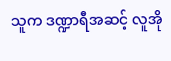သူက ဒဏ္ဍာရီအဆင့် လူအို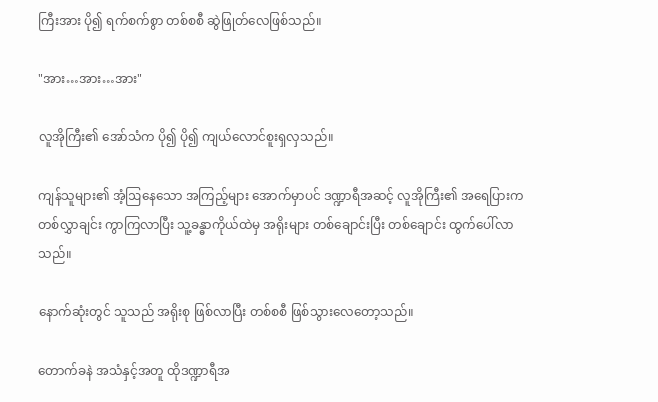ကြီးအား ပို၍ ရက်စက်စွာ တစ်စစီ ဆွဲဖြုတ်လေဖြစ်သည်။

"အား…အား…အား"

လူအိုကြီး၏ အော်သံက ပို၍ ပို၍ ကျယ်လောင်စူးရှလှသည်။

ကျန်သူများ၏ အံ့ဩနေသော အကြည့်များ အောက်မှာပင် ဒဏ္ဍာရီအဆင့် လူအိုကြီး၏ အရေပြားက တစ်လွှာချင်း ကွာကြလာပြီး သူ့ခန္ဓာကိုယ်ထဲမှ အရိုးများ တစ်ချောင်းပြီး တစ်ချောင်း ထွက်ပေါ်လာသည်။

နောက်ဆုံးတွင် သူသည် အရိုးစု ဖြစ်လာပြီး တစ်စစီ ဖြစ်သွားလေတော့သည်။

တောက်ခနဲ အသံနှင့်အတူ ထိုဒဏ္ဍာရီအ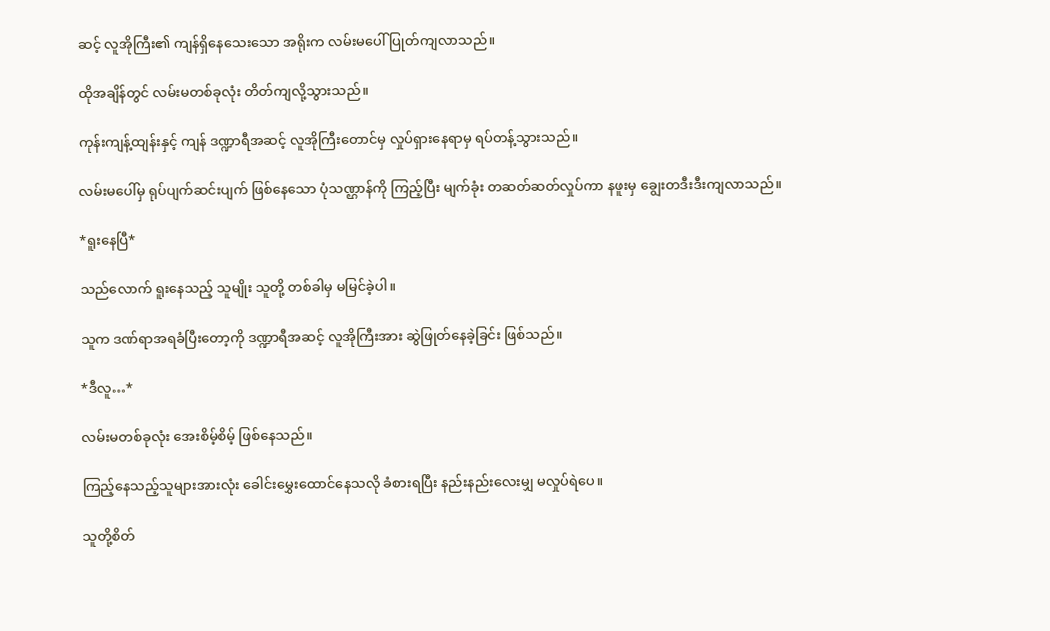ဆင့် လူအိုကြီး၏ ကျန်ရှိနေသေးသော အရိုးက လမ်းမပေါ် ပြုတ်ကျလာသည်။

ထိုအချိန်တွင် လမ်းမတစ်ခုလုံး တိတ်ကျလို့သွားသည်။

ကုန်းကျန့်ထျန်းနှင့် ကျန် ဒဏ္ဍာရီအဆင့် လူအိုကြီးတောင်မှ လှုပ်ရှားနေရာမှ ရပ်တန့်သွားသည်။

လမ်းမပေါ်မှ ရုပ်ပျက်ဆင်းပျက် ဖြစ်နေသော ပုံသဏ္ဌာန်ကို ကြည့်ပြီး မျက်ခုံး တဆတ်ဆတ်လှုပ်ကာ နဖူးမှ ချွေးတဒီးဒီးကျလာသည်။

*ရူးနေပြီ*

သည်လောက် ရူးနေသည့် သူမျိုး သူတို့ တစ်ခါမှ မမြင်ခဲ့ပါ။

သူက ဒဏ်ရာအရခံပြီးတော့ကို ဒဏ္ဍာရီအဆင့် လူအိုကြီးအား ဆွဲဖြုတ်နေခဲ့ခြင်း ဖြစ်သည်။

*ဒီလူ…*

လမ်းမတစ်ခုလုံး အေးစိမ့်စိမ့် ဖြစ်နေသည်။

ကြည့်နေသည့်သူများအားလုံး ခေါင်းမွှေးထောင်နေသလို ခံစားရပြီး နည်းနည်းလေးမျှ မလှုပ်ရဲပေ။

သူတို့စိတ်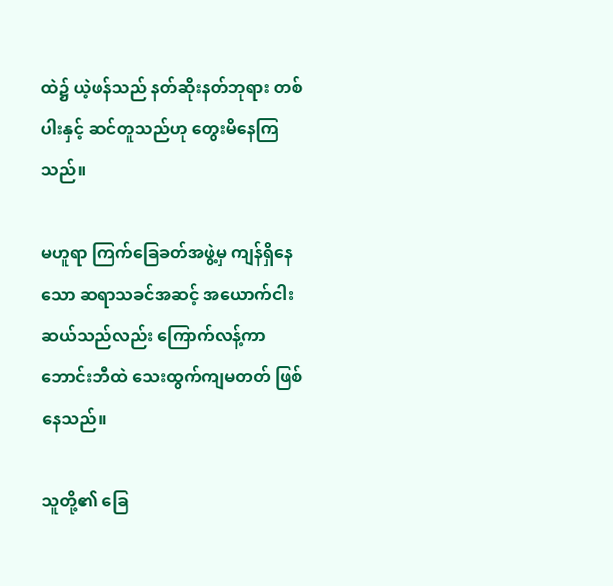ထဲ၌ ယဲ့ဖန်သည် နတ်ဆိုးနတ်ဘုရား တစ်ပါးနှင့် ဆင်တူသည်ဟု တွေးမိနေကြသည်။

မဟူရာ ကြက်ခြေခတ်အဖွဲ့မှ ကျန်ရှိနေသော ဆရာသခင်အဆင့် အယောက်ငါးဆယ်သည်လည်း ကြောက်လန့်ကာ ဘောင်းဘီထဲ သေးထွက်ကျမတတ် ဖြစ်နေသည်။

သူတို့၏ ခြေ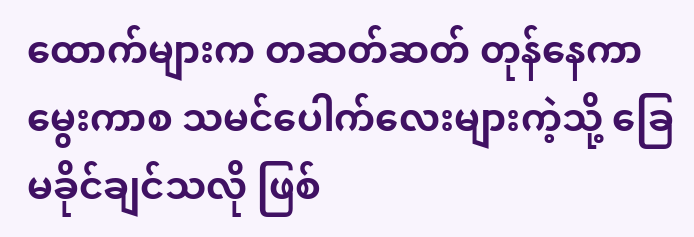ထောက်များက တဆတ်ဆတ် တုန်နေကာ မွေးကာစ သမင်ပေါက်လေးများကဲ့သို့ ခြေမခိုင်ချင်သလို ဖြစ်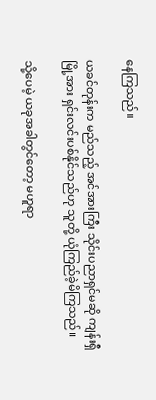နေကြသည်။

ယခင်တုန်းက မည်သည့် အင်အားကြီး သိုင်းပညာရှင်မဆို ကျန်းရှီမြို့အား ရှင်းလင်းပစ်နိုင်သည်ဟု သူတို့ ယုံကြည်ခဲ့မိကြသည်။

သို့ပေမဲ့ ယခုအခါတွင်တော့ မဟူရာ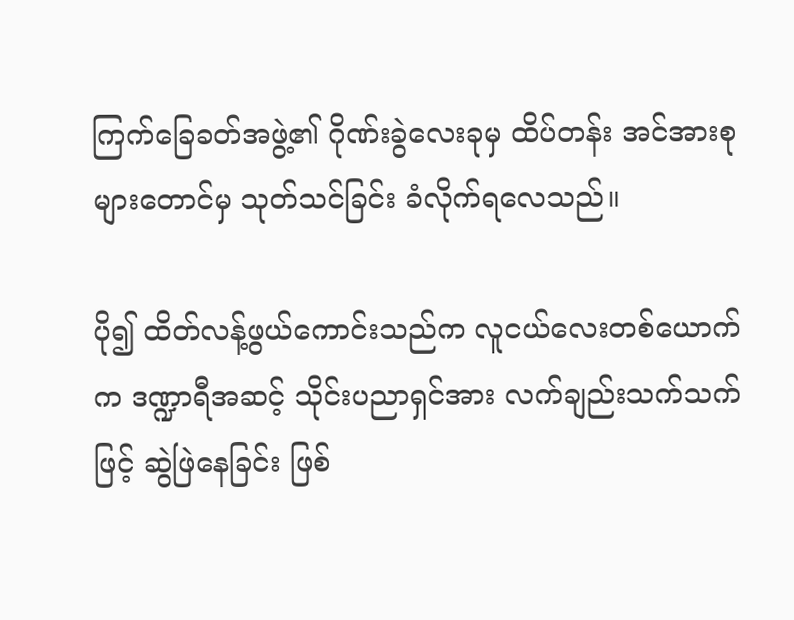ကြက်ခြေခတ်အဖွဲ့၏ ဂိုဏ်းခွဲလေးခုမှ ထိပ်တန်း အင်အားစုများတောင်မှ သုတ်သင်ခြင်း ခံလိုက်ရလေသည်။

ပို၍ ထိတ်လန့်ဖွယ်ကောင်းသည်က လူငယ်လေးတစ်ယောက်က ဒဏ္ဍာရီအဆင့် သိုင်းပညာရှင်အား လက်ချည်းသက်သက်ဖြင့် ဆွဲဖြဲနေခြင်း ဖြစ်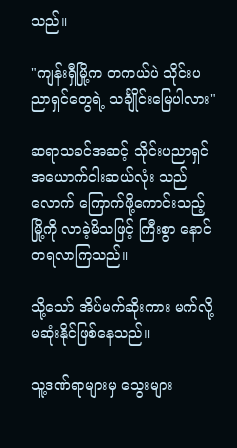သည်။

"ကျန်းရှီမြို့က တကယ်ပဲ သိုင်းပညာရှင်တွေရဲ့ သင်္ချိုင်းမြေပါလား"

ဆရာသခင်အဆင့် သိုင်းပညာရှင် အယောက်ငါးဆယ်လုံး သည်လောက် ကြောက်ဖို့ကောင်းသည့် မြို့ကို လာခဲ့မိသဖြင့် ကြီးစွာ နောင်တရလာကြသည်။

သို့သော် အိပ်မက်ဆိုးကား မက်လို့ မဆုံးနိုင်ဖြစ်နေသည်။

သူ့ဒဏ်ရာများမှ သွေးများ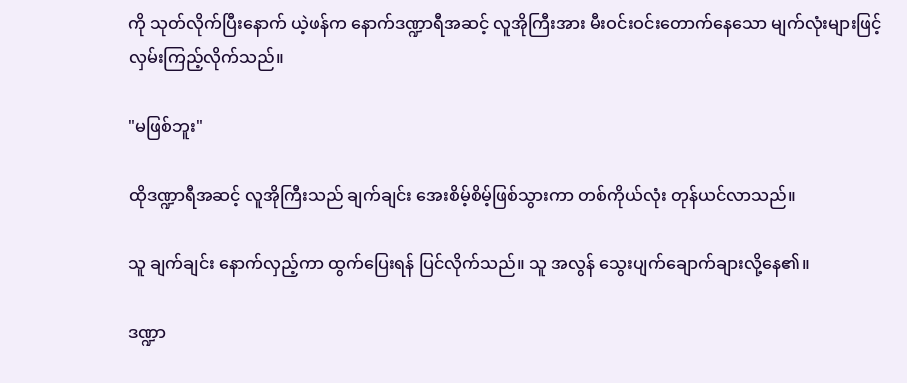ကို သုတ်လိုက်ပြီးနောက် ယဲ့ဖန်က နောက်ဒဏ္ဍာရီအဆင့် လူအိုကြီးအား မီးဝင်းဝင်းတောက်နေသော မျက်လုံးများဖြင့် လှမ်းကြည့်လိုက်သည်။

"မဖြစ်ဘူး"

ထိုဒဏ္ဍာရီအဆင့် လူအိုကြီးသည် ချက်ချင်း အေးစိမ့်စိမ့်ဖြစ်သွားကာ တစ်ကိုယ်လုံး တုန်ယင်လာသည်။

သူ ချက်ချင်း နောက်လှည့်ကာ ထွက်ပြေးရန် ပြင်လိုက်သည်။ သူ အလွန် သွေးပျက်ချောက်ချားလို့နေ၏။

ဒဏ္ဍာ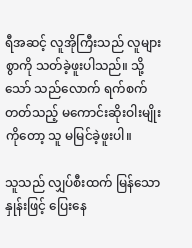ရီအဆင့် လူအိုကြီးသည် လူများစွာကို သတ်ခဲ့ဖူးပါသည်။ သို့သော် သည်လောက် ရက်စက်တတ်သည့် မကောင်းဆိုးဝါးမျိုးကိုတော့ သူ မမြင်ခဲ့ဖူးပါ။

သူသည် လျှပ်စီးထက် မြန်သော နှုန်းဖြင့် ပြေးနေ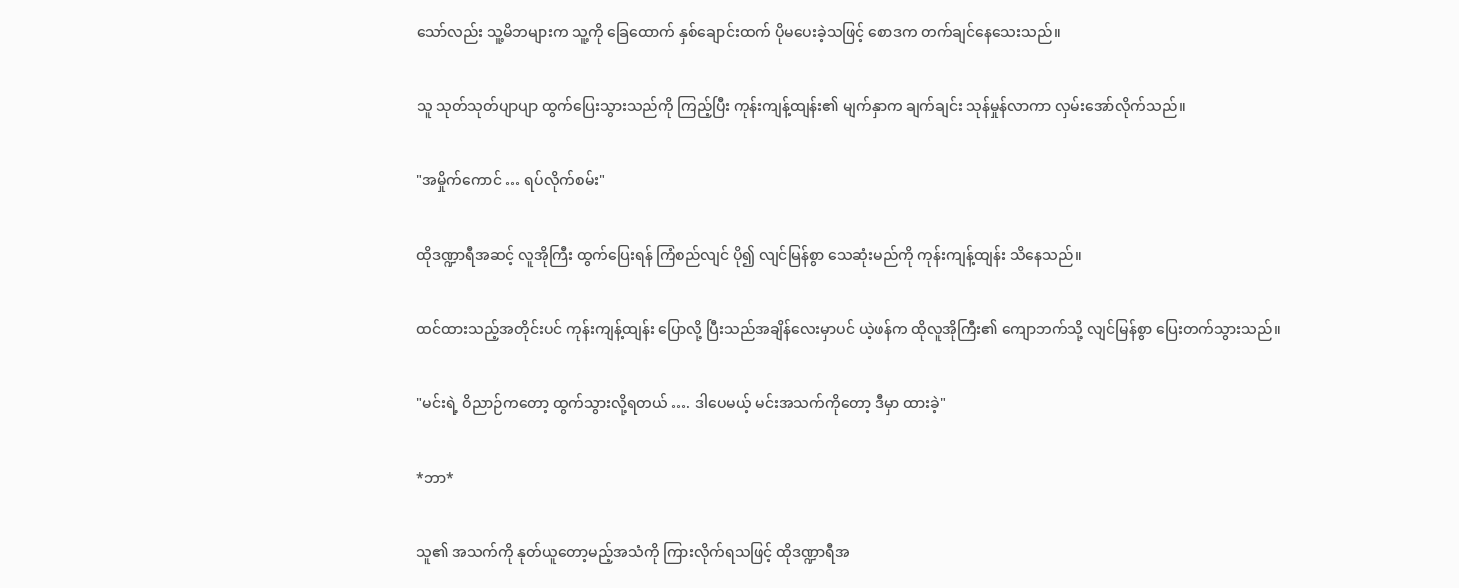သော်လည်း သူ့မိဘများက သူ့ကို ခြေထောက် နှစ်ချောင်းထက် ပိုမပေးခဲ့သဖြင့် စောဒက တက်ချင်နေသေးသည်။

သူ သုတ်သုတ်ပျာပျာ ထွက်ပြေးသွားသည်ကို ကြည့်ပြီး ကုန်းကျန့်ထျန်း၏ မျက်နှာက ချက်ချင်း သုန်မှုန်လာကာ လှမ်းအော်လိုက်သည်။

"အမှိုက်ကောင် … ရပ်လိုက်စမ်း"

ထိုဒဏ္ဍာရီအဆင့် လူအိုကြီး ထွက်ပြေးရန် ကြံစည်လျင် ပို၍ လျင်မြန်စွာ သေဆုံးမည်ကို ကုန်းကျန့်ထျန်း သိနေသည်။

ထင်ထားသည့်အတိုင်းပင် ကုန်းကျန့်ထျန်း ပြောလို့ ပြီးသည်အချိန်လေးမှာပင် ယဲ့ဖန်က ထိုလူအိုကြီး၏ ကျောဘက်သို့ လျင်မြန်စွာ ပြေးတက်သွားသည်။

"မင်းရဲ့ ဝိညာဉ်ကတော့ ထွက်သွားလို့ရတယ် …. ဒါပေမယ့် မင်းအသက်ကိုတော့ ဒီမှာ ထားခဲ့"

*ဘာ*

သူ၏ အသက်ကို နုတ်ယူတော့မည့်အသံကို ကြားလိုက်ရသဖြင့် ထိုဒဏ္ဍာရီအ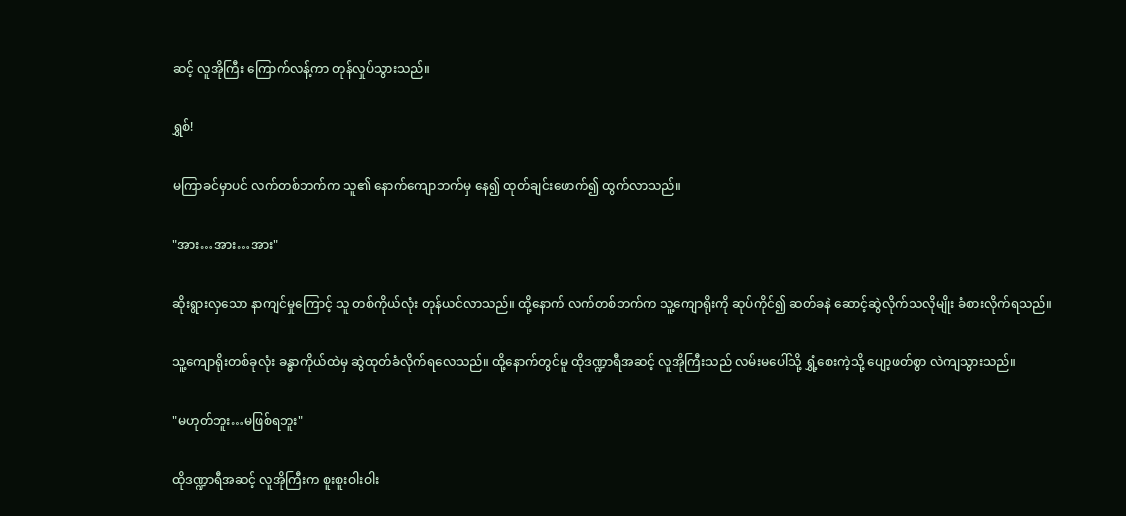ဆင့် လူအိုကြီး ကြောက်လန့်ကာ တုန်လှုပ်သွားသည်။

ရွှစ်!

မကြာခင်မှာပင် လက်တစ်ဘက်က သူ၏ နောက်ကျောဘက်မှ နေ၍ ထုတ်ချင်းဖောက်၍ ထွက်လာသည်။

"အား…အား…အား"

ဆိုးရွားလှသော နာကျင်မှုကြောင့် သူ တစ်ကိုယ်လုံး တုန်ယင်လာသည်။ ထို့နောက် လက်တစ်ဘက်က သူ့ကျောရိုးကို ဆုပ်ကိုင်၍ ဆတ်ခနဲ ဆောင့်ဆွဲလိုက်သလိုမျိုး ခံစားလိုက်ရသည်။

သူ့ကျောရိုးတစ်ခုလုံး ခန္ဓာကိုယ်ထဲမှ ဆွဲထုတ်ခံလိုက်ရလေသည်။ ထို့နောက်တွင်မူ ထိုဒဏ္ဍာရီအဆင့် လူအိုကြီးသည် လမ်းမပေါ်သို့ ရွှံ့စေးကဲ့သို့ ပျော့ဖတ်စွာ လဲကျသွားသည်။

"မဟုတ်ဘူး…မဖြစ်ရဘူး"

ထိုဒဏ္ဍာရီအဆင့် လူအိုကြီးက စူးစူးဝါးဝါး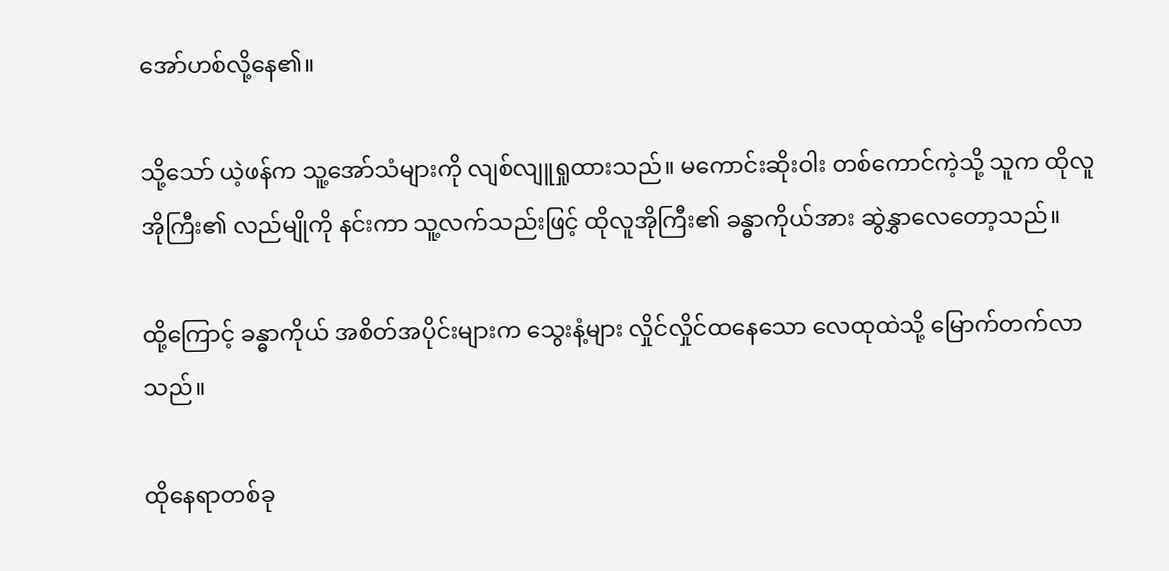အော်ဟစ်လို့နေ၏။

သို့သော် ယဲ့ဖန်က သူ့အော်သံများကို လျစ်လျူရှုထားသည်။ မကောင်းဆိုးဝါး တစ်ကောင်ကဲ့သို့ သူက ထိုလူအိုကြီး၏ လည်မျိုကို နင်းကာ သူ့လက်သည်းဖြင့် ထိုလူအိုကြီး၏ ခန္ဓာကိုယ်အား ဆွဲနွှာလေတော့သည်။

ထို့ကြောင့် ခန္ဓာကိုယ် အစိတ်အပိုင်းများက သွေးနံ့များ လှိုင်လှိုင်ထနေသော လေထုထဲသို့ မြောက်တက်လာသည်။

ထိုနေရာတစ်ခု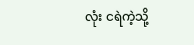လုံး ငရဲကဲ့သို့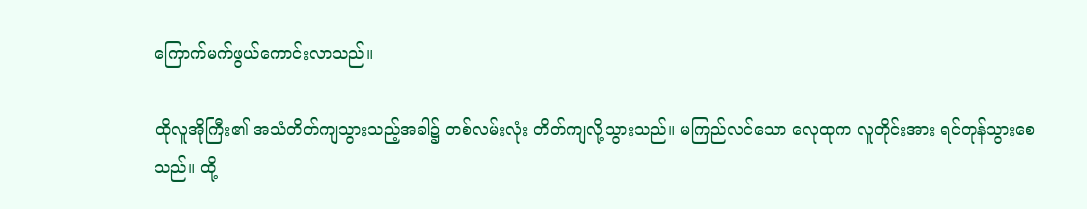ကြောက်မက်ဖွယ်ကောင်းလာသည်။

ထိုလူအိုကြီး၏ အသံတိတ်ကျသွားသည့်အခါ၌ တစ်လမ်းလုံး တိတ်ကျလို့သွားသည်။ မကြည်လင်သော လေုထုက လူတိုင်းအား ရင်တုန်သွားစေသည်။ ထို့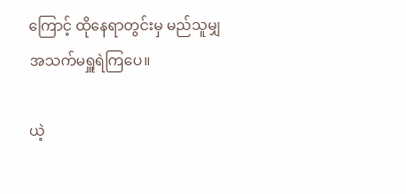ကြောင့် ထိုနေရာတွင်းမှ မည်သူမျှ အသက်မရှူရဲကြပေ။

ယဲ့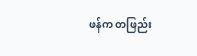ဖန်က တဖြည်း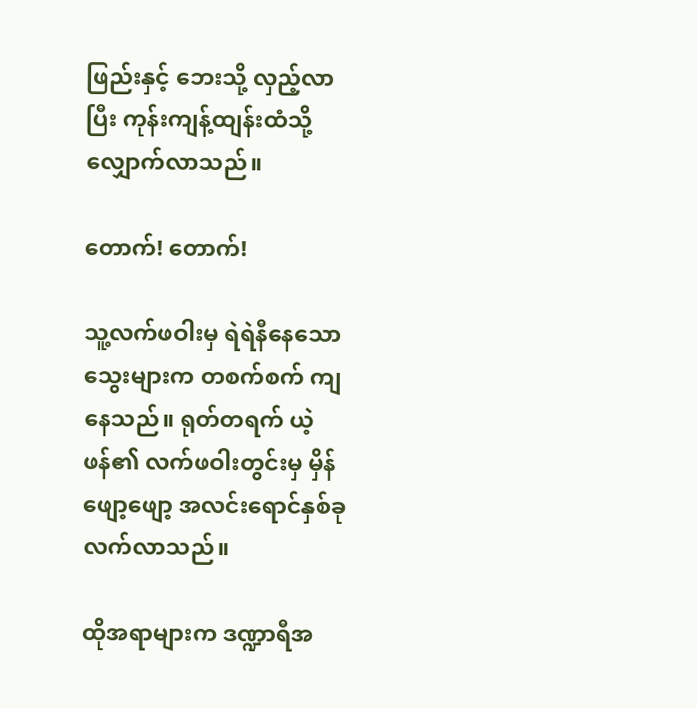ဖြည်းနှင့် ဘေးသို့ လှည့်လာပြီး ကုန်းကျန့်ထျန်းထံသို့ လျှောက်လာသည်။

တောက်! တောက်!

သူ့လက်ဖဝါးမှ ရဲရဲနီနေသော သွေးများက တစက်စက် ကျနေသည်။ ရုတ်တရက် ယဲ့ဖန်၏ လက်ဖဝါးတွင်းမှ မှိန်ဖျော့ဖျော့ အလင်းရောင်နှစ်ခု လက်လာသည်။

ထိုအရာများက ဒဏ္ဍာရီအ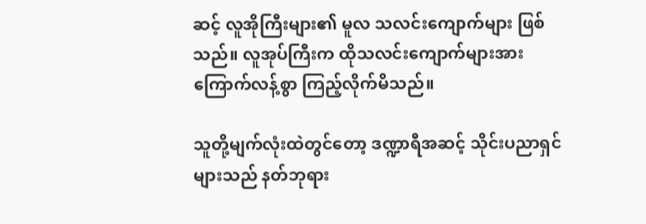ဆင့် လူအိုကြီးများ၏ မူလ သလင်းကျောက်များ ဖြစ်သည်။ လူအုပ်ကြီးက ထိုသလင်းကျောက်များအား ကြောက်လန့်စွာ ကြည့်လိုက်မိသည်။

သူတို့မျက်လုံးထဲတွင်တော့ ဒဏ္ဍာရီအဆင့် သိုင်းပညာရှင်များသည် နတ်ဘုရား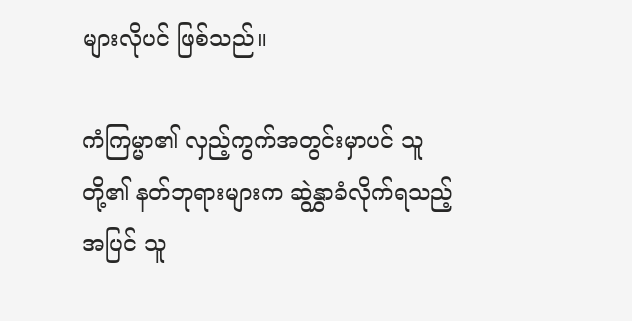များလိုပင် ဖြစ်သည်။

ကံကြမ္မာ၏ လှည့်ကွက်အတွင်းမှာပင် သူတို့၏ နတ်ဘုရားများက ဆွဲနွှာခံလိုက်ရသည့်အပြင် သူ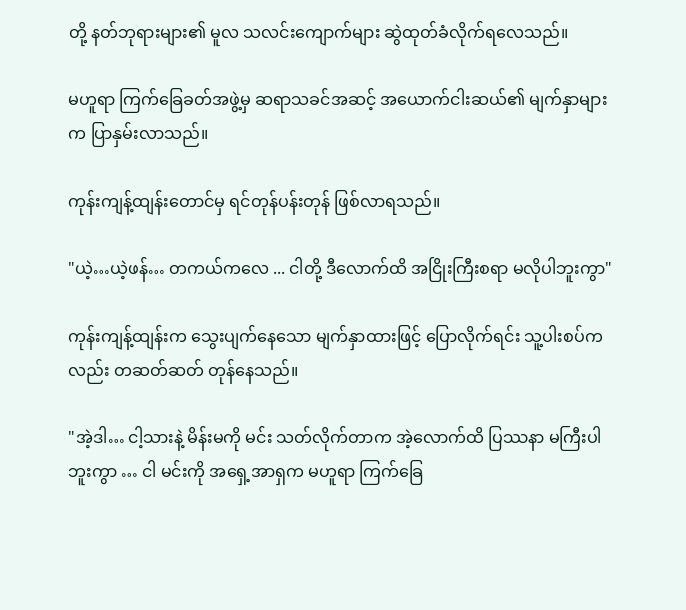တို့ နတ်ဘုရားများ၏ မူလ သလင်းကျောက်များ ဆွဲထုတ်ခံလိုက်ရလေသည်။

မဟူရာ ကြက်ခြေခတ်အဖွဲ့မှ ဆရာသခင်အဆင့် အယောက်ငါးဆယ်၏ မျက်နှာများက ပြာနှမ်းလာသည်။

ကုန်းကျန့်ထျန်းတောင်မှ ရင်တုန်ပန်းတုန် ဖြစ်လာရသည်။

"ယဲ့…ယဲ့ဖန်… တကယ်ကလေ ... ငါတို့ ဒီလောက်ထိ အငြိုးကြီးစရာ မလိုပါဘူးကွာ"

ကုန်းကျန့်ထျန်းက သွေးပျက်နေသော မျက်နှာထားဖြင့် ပြောလိုက်ရင်း သူ့ပါးစပ်ကလည်း တဆတ်ဆတ် တုန်နေသည်။

"အဲ့ဒါ… ငါ့သားနဲ့ မိန်းမကို မင်း သတ်လိုက်တာက အဲ့လောက်ထိ ပြဿနာ မကြီးပါဘူးကွာ … ငါ မင်းကို အရှေ့အာရှက မဟူရာ ကြက်ခြေ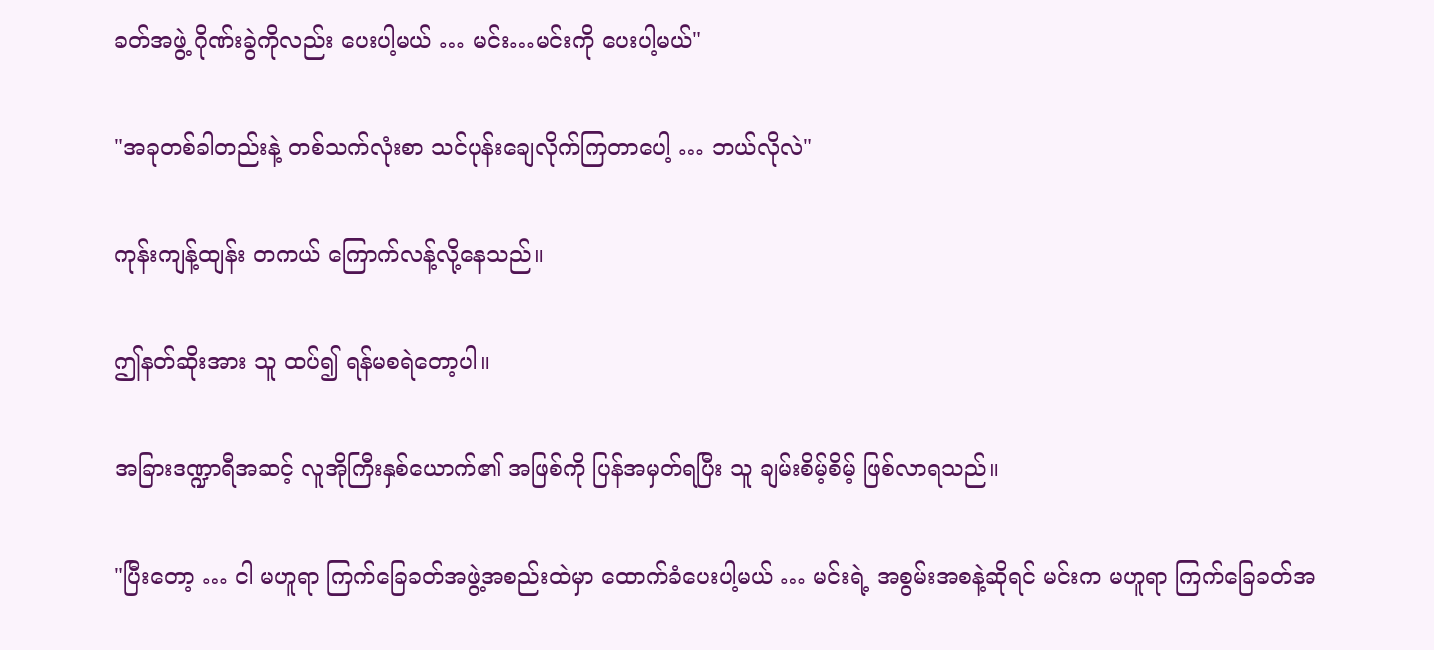ခတ်အဖွဲ့ ဂိုဏ်းခွဲကိုလည်း ပေးပါ့မယ် … မင်း…မင်းကို ပေးပါ့မယ်"

"အခုတစ်ခါတည်းနဲ့ တစ်သက်လုံးစာ သင်ပုန်းချေလိုက်ကြတာပေါ့ … ဘယ်လိုလဲ"

ကုန်းကျန့်ထျန်း တကယ် ကြောက်လန့်လို့နေသည်။

ဤနတ်ဆိုးအား သူ ထပ်၍ ရန်မစရဲတော့ပါ။

အခြားဒဏ္ဍာရီအဆင့် လူအိုကြီးနှစ်ယောက်၏ အဖြစ်ကို ပြန်အမှတ်ရပြီး သူ ချမ်းစိမ့်စိမ့် ဖြစ်လာရသည်။

"ပြီးတော့ … ငါ မဟူရာ ကြက်ခြေခတ်အဖွဲ့အစည်းထဲမှာ ထောက်ခံပေးပါ့မယ် … မင်းရဲ့ အစွမ်းအစနဲ့ဆိုရင် မင်းက မဟူရာ ကြက်ခြေခတ်အ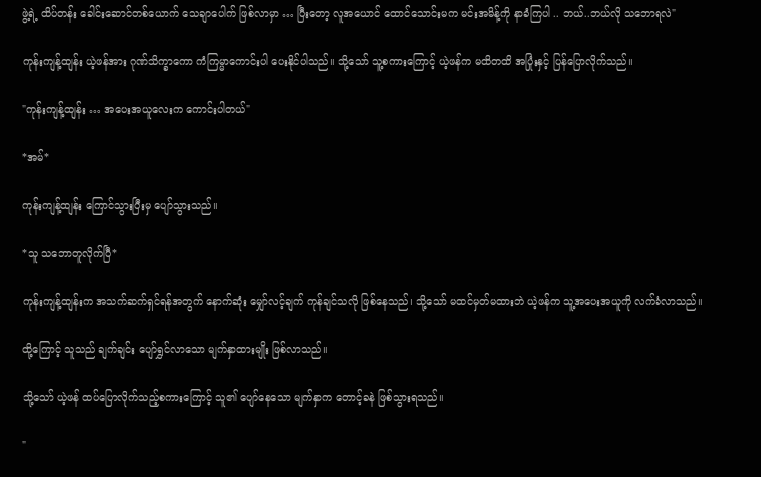ဖွဲ့ရဲ့ ထိပ်တန်း ခေါင်းဆောင်တစ်ယောက် သေချာပေါက် ဖြစ်လာမှာ … ပြီးတော့ လူအယောင် ထောင်သောင်းမက မင်းအမိန့်ကို နာခံကြပါ .. ဘယ်..ဘယ်လို သဘောရလဲ"

ကုန်းကျန့်ထျန်း ယဲ့ဖန်အား ဂုဏ်သိက္ခာကော ကံကြမ္မာကောင်းပါ ပေးနိုင်ပါသည်။ သို့သော် သူ့စကားကြောင့် ယဲ့ဖန်က မထိတထိ အပြုံးနှင့် ပြန်ပြောလိုက်သည်။

"ကုန်းကျန့်ထျန်း … အပေးအယူလေးက ကောင်းပါတယ်"

*အမ်*

ကုန်းကျန့်ထျန်း ကြောင်သွားပြီးမှ ပျော်သွားသည်။

*သူ သဘောတူလိုက်ပြီ*

ကုန်းကျန့်ထျန်းက အသက်ဆက်ရှင်ရန်အတွက် နောက်ဆုံး မျှော်လင့်ချက် ကုန်ချင်သလို ဖြစ်နေသည်၊ သို့သော် မထင်မှတ်မထားဘဲ ယဲ့ဖန်က သူ့အပေးအယူကို လက်ခံလာသည်။

ထို့ကြောင့် သူသည် ချက်ချင်း ပျော်ရွှင်လာသော မျက်နှာထားမျိုး ဖြစ်လာသည်။

သို့သော် ယဲ့ဖန် ထပ်ပြောလိုက်သည့်စကားကြောင့် သူ၏ ပျော်နေသော မျက်နှာက တောင့်ခနဲ ဖြစ်သွားရသည်။

"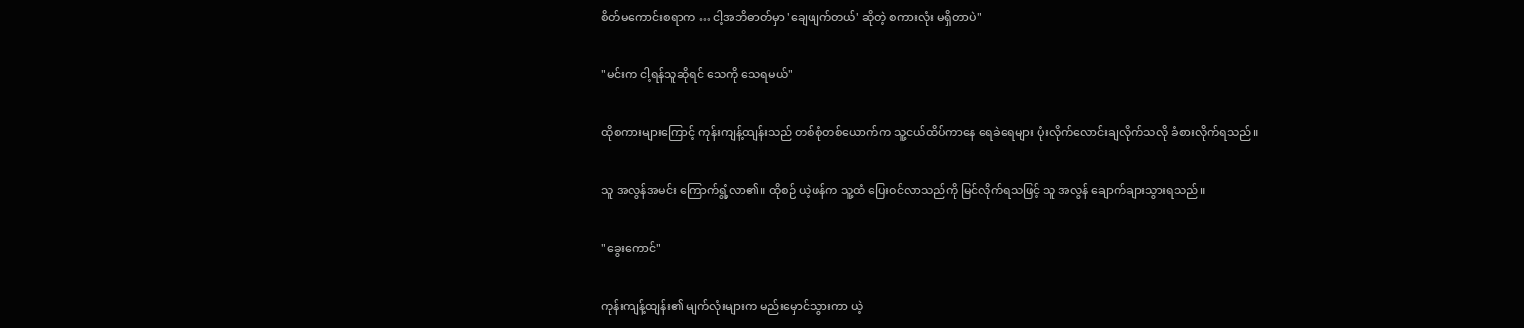စိတ်မကောင်းစရာက … ငါ့အဘိဓာတ်မှာ 'ချေဖျက်တယ်' ဆိုတဲ့ စကားလုံး မရှိတာပဲ"

"မင်းက ငါ့ရန်သူဆိုရင် သေကို သေရမယ်"

ထိုစကားများကြောင့် ကုန်းကျန့်ထျန်းသည် တစ်စုံတစ်ယောက်က သူ့ငယ်ထိပ်ကာနေ ရေခဲရေများ ပုံးလိုက်လောင်းချလိုက်သလို ခံစားလိုက်ရသည်။

သူ အလွန်အမင်း ကြောက်ရွံ့လာ၏။ ထိုစဉ် ယဲ့ဖန်က သူ့ထံ ပြေးဝင်လာသည်ကို မြင်လိုက်ရသဖြင့် သူ အလွန် ချောက်ချားသွားရသည်။

"ခွေးကောင်"

ကုန်းကျန့်ထျန်း၏ မျက်လုံးများက မည်းမှောင်သွားကာ ယဲ့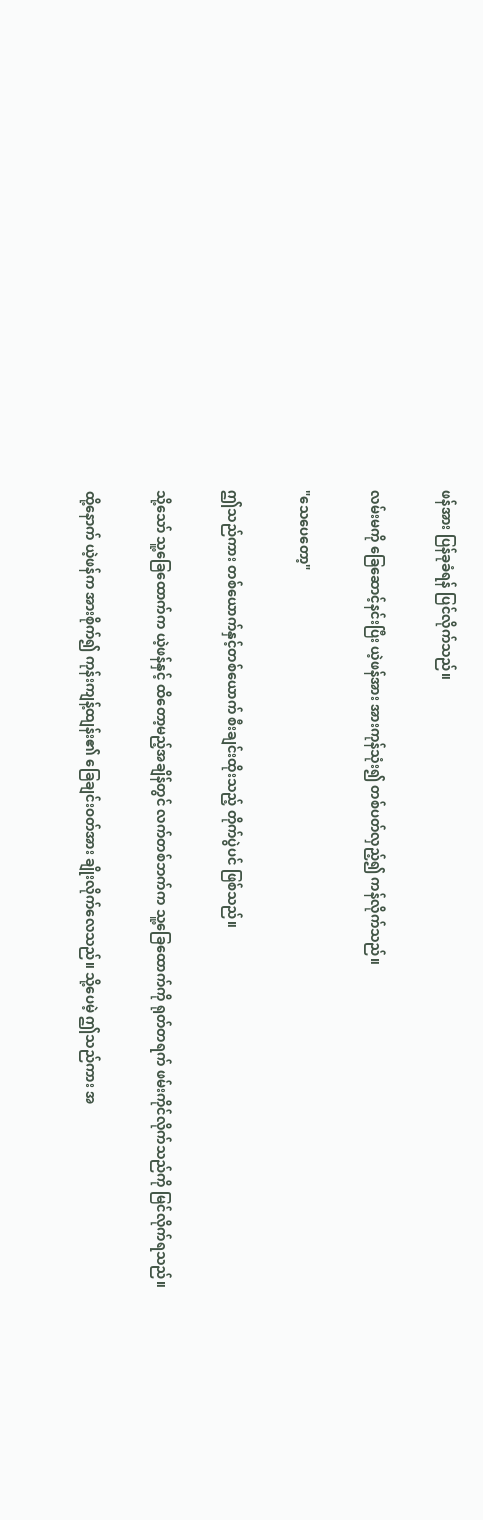ဖန်အား ပြန်ခုခံရန် ပြင်လိုက်သည်။

လမ်းမကို ခြေဆောင့်နင်းပြီး ယဲ့ဖန်အား အားကုန်သုံး၍ တစ်ပတ်လှည့်၍ ကန်လိုက်သည်။

"သေပေ‌တော့"

ဤသည်ကား တစ်ယောက်နှင့်တစ်ယောက် စီးချင်းထိုးသည့် တိုက်ပွဲပင် ဖြစ်သည်။

သို့သော် သူ့ခြေထောက်က ယဲ့ဖန်နှင့် ထိတော့မည့်အချိန်တွင် လက်တစ်ဘက်က သူ့ခြေထောက်ကို ရုတ်တရက် ဖမ်းကိုင်လိုက်သည်ကို မြင်လိုက်ရသည်။

ထို့နောက် ယဲ့ဖန်က အားစိုက်၍ ကုန်းကျန့်ထျန်း၏ ခြေချင်းဝတ်အား ချိုးလိုက်လေသည်။ သို့ပေမဲ့ ဤသည်ကား အ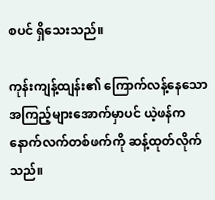စပင် ရှိသေးသည်။

ကုန်းကျန့်ထျန်း၏ ကြောက်လန့်နေသော အကြည့်များအောက်မှာပင် ယဲ့ဖန်က နောက်လက်တစ်ဖက်ကို ဆန့်ထုတ်လိုက်သည်။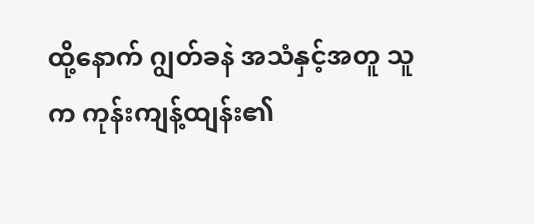ထို့နောက် ဂျွတ်ခနဲ အသံနှင့်အတူ သူက ကုန်းကျန့်ထျန်း၏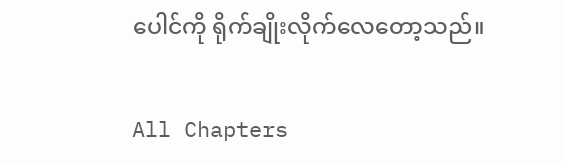ပေါင်ကို ရိုက်ချိုးလိုက်လေတော့သည်။

All Chapters